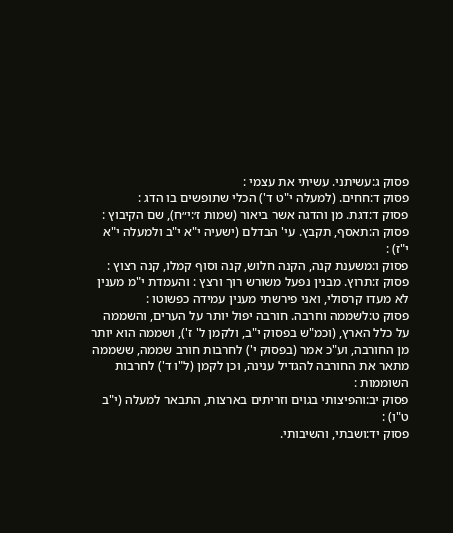פסוק ג:עשיתני. עשיתי את עצמי :
פסוק ד:חחים. (למעלה י"ט ד') הכלי שתופשים בו הדג :
פסוק ד:דגת. מן והדגה אשר ביאור (שמות ז׳:י״ח), שם הקיבוץ :
פסוק ה:תאסף, תקבץ. עי' הבדלם (ישעיה י"א י"ב ולמעלה י"א י"ז) :
פסוק ו:משענת קנה, הקנה חלוש, קנה וסוף קמלו, קנה רצוץ :
פסוק ז:תרוץ. מבנין נפעל משורש רוך ורצץ : והעמדת י"מ מענין לא מעדו קרסולי, ואני פירשתי מענין עמידה כפשוטו :
פסוק ט:לשממה וחרבה. חורבה יפול יותר על הערים, והשממה על כלל הארץ, (וכמ"ש בפסוק י"ב, ולקמן ל' ז'), ושממה הוא יותר מן החורבה, וע"כ אמר (בפסוק י') לחרבות חורב שממה, ששממה מתאר את החורבה להגדיל ענינה, וכן לקמן (ל"ו ד') לחרבות השוממות :
פסוק יב:והפיצותי בגוים וזריתים בארצות, התבאר למעלה (י"ב ט"ו) :
פסוק יד:ושבתי, והשיבותי.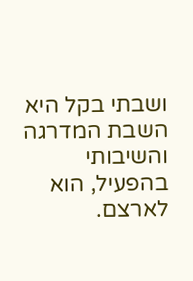ושבתי בקל היא השבת המדרגה והשיבותי בהפעיל, הוא לארצם.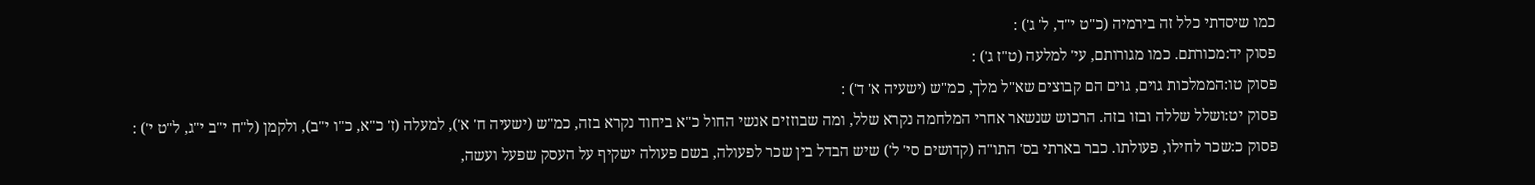כמו שיסדתי כלל זה בירמיה (כ"ט י"ד, ל' ג') :
פסוק יד:מכורתם. כמו מגורותם, עי' למלעה (ט"ז ג') :
פסוק טו:הממלכות גוים, גוים הם קבוצים שא"ל מלך, כמ"ש (ישעיה א' ד') :
פסוק יט:ושלל שללה ובזו בזה. הרכוש שנשאר אחרי המלחמה נקרא שלל, ומה שבוזזים אנשי החול כ"א ביחוד נקרא בזה, כמ"ש (ישעיה ח' א'), למעלה (ז' כ"א, כ"ו י"ב), ולקמן (ל"ח י"ב י"ג, ל"ט י') :
פסוק כ:שכר לחילו, פעולתו. כבר בארתי בס' התו"ה (קדושים סי' ל') שיש הבדל בין שכר לפעולה, בשם פעולה ישקיף על העסק שפעל ועשה,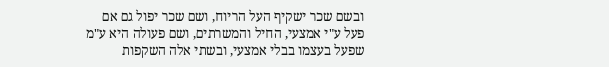ובשם שכר ישקיף העל הריוח, ושם שכר יפול גם אם פעל ע"י אמצעי, החיל והמשרתים, ושם פעולה היא ע"מ שפעל בעצמו בבלי אמצעי, ובשתי אלה השקפות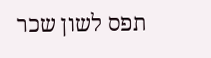תפס לשון שכר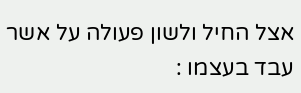אצל החיל ולשון פעולה על אשר עבד בעצמו :